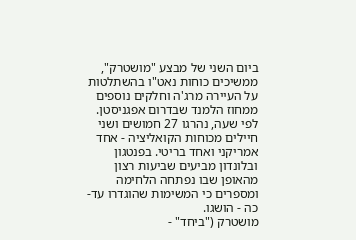ביום השני של מבצע "מושטרק", ממשיכים כוחות נאט"ו בהשתלטות על העיירה מרג'ה וחלקים נוספים ממחוז הלמנד שבדרום אפגניסטן. לפי שעה, נהרגו 27 חמושים ושני חיילים מכוחות הקואליציה - אחד אמריקני ואחד בריטי. בפנטגון ובלונדון מביעים שביעות רצון מהאופן שבו נפתחה הלחימה ומספרים כי המשימות שהוגדרו עד-כה - הושגו.
מושטרק ("ביחד" -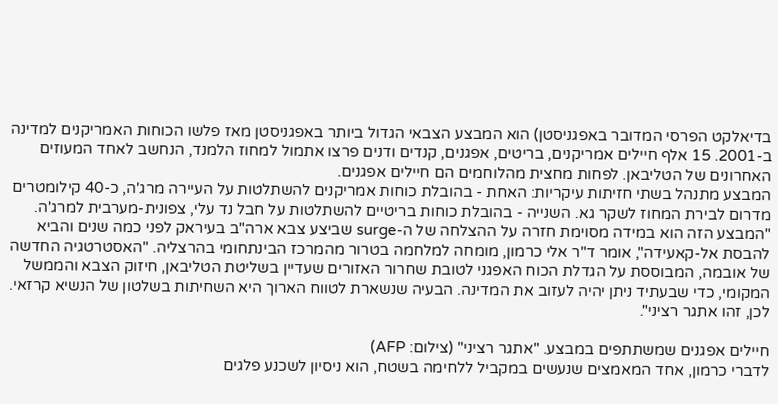בדיאלקט הפרסי המדובר באפגניסטן) הוא המבצע הצבאי הגדול ביותר באפגניסטן מאז פלשו הכוחות האמריקנים למדינה ב-2001. 15 אלף חיילים אמריקנים, בריטים, אפגנים, קנדים ודנים פרצו אתמול למחוז הלמנד, הנחשב לאחד המעוזים האחרונים של הטליבאן. לפחות מחצית מהלוחמים הם חיילים אפגנים.
המבצע מתנהל בשתי חזיתות עיקריות: האחת - בהובלת כוחות אמריקנים להשתלטות על העיירה מרג'ה, כ-40 קילומטרים מדרום לבירת המחוז לשקר גא. השנייה - בהובלת כוחות בריטיים להשתלטות על חבל נד עלי, צפונית-מערבית למרג'ה.
"המבצע הזה הוא במידה מסוימת חזרה על ההצלחה של ה-surge שביצע צבא ארה"ב בעיראק לפני כמה שנים והביא להבסת אל-קאעידה", אומר ד"ר אלי כרמון, מומחה למלחמה בטרור מהמרכז הבינתחומי בהרצליה. "האסטרטגיה החדשה של אובמה, המבוססת על הגדלת הכוח האפגני לטובת שחרור האזורים שעדיין בשליטת הטליבאן, חיזוק הצבא והממשל המקומי, כדי שבעתיד ניתן יהיה לעזוב את המדינה. הבעיה שנשארת לטווח הארוך היא השחיתות בשלטון של הנשיא קרזאי. לכן, זהו אתגר רציני".

חיילים אפגנים שמשתתפים במבצע. "אתגר רציני" (צילום: AFP)
לדברי כרמון, אחד המאמצים שנעשים במקביל ללחימה בשטח, הוא ניסיון לשכנע פלגים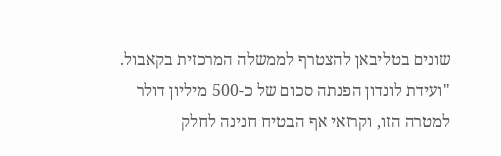שונים בטליבאן להצטרף לממשלה המרכזית בקאבול. "ועידת לונדון הפנתה סכום של כ-500 מיליון דולר למטרה הזו, וקרזאי אף הבטיח חנינה לחלק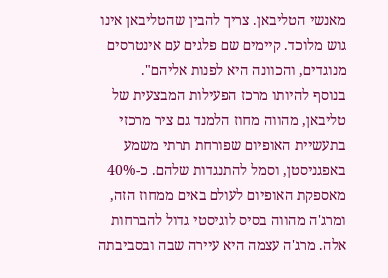מאנשי הטליבאן. צריך להבין שהטליבאן אינו גוש מלוכד. קיימים שם פלגים עם אינטרסים מנוגדים, והכוונה היא לפנות אליהם".
בנוסף להיותו מרכז הפעילות המבצעית של טליבאן, מהווה מחוז הלמנד גם ציר מרכזי בתעשיית האופיום שפורחת תרתי משמע באפגניסטן, וסמל להתנגדות שלהם. כ-40% מאספקת האופיום לעולם באים ממחוז הזה, ומרג'ה מהווה בסיס לוגיסטי גדול להברחות אלה. מרג'ה עצמה היא עיירה שבה ובסביבתה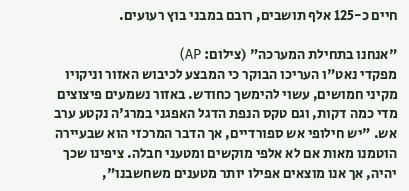חיים כ-125 אלף תושבים, רובם במבני בוץ רעועים.

"אנחנו בתחילת המערכה" (צילום: AP)
מפקדי נאט"ו העריכו הבוקר כי המבצע לכיבוש האזור וניקויו מקיני חמושים, עשוי להימשך כחודש. באזור נשמעים פיצוצים מדי כמה דקות, וגם טקס הנפת הדגל האפגני במרג'ה נקטע ערב אש. "יש חילופי אש ספורדיים, אך הדבר המרכזי הוא שבעיירה הוטמנו מאות אם לא אלפי מוקשים ומטעני חבלה. ציפינו שכך יהיה, אך אנו מוצאים אפילו יותר מטענים משחשבנו",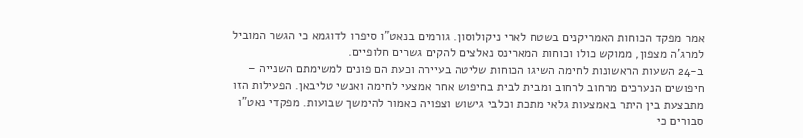אמר מפקד הכוחות האמריקנים בשטח לארי ניקולוסון. גורמים בנאט"ו סיפרו לדוגמא כי הגשר המוביל למרג'ה מצפון, ממוקש כולו וכוחות המארינס נאלצים להקים גשרים חלופיים.
ב-24 השעות הראשונות לחימה השיגו הכוחות שליטה בעיירה וכעת הם פונים למשימתם השנייה – חיפושים הנערכים מרחוב לרחוב ומבית לבית בחיפוש אחר אמצעי לחימה ואנשי טליבאן. הפעילות הזו מתבצעת בין היתר באמצעות גלאי מתכת וכלבי גישוש וצפויה כאמור להימשך שבועות. מפקדי נאט"ו סבורים כי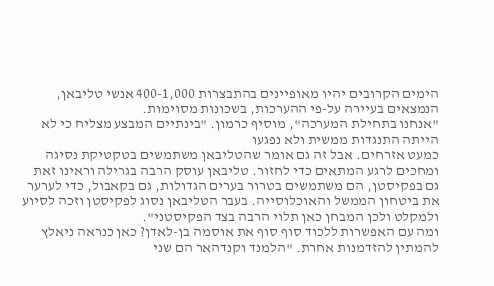הימים הקרובים יהיו מאופיינים בהתבצרות 400-1,000 אנשי טליבאן, הנמצאים בעיירה על-פי ההערכות, בשכונות מסוימות.
"אנחנו בתחילת המערכה", מוסיף כרמון. "בינתיים המבצע מצליח כי לא הייתה התנגדות ממשית ולא נפגעו
כמעט אזרחים. אבל זה גם אומר שהטליבאן משתמשים בטקטיקת נסיגה ומחכים לרגע המתאים כדי לחזור. טליבאן עוסק הרבה בגרילה וראינו זאת גם בפקיסטן, הם משתמשים בטרור בערים הגדולות, גם בקאבול, כדי לערער את ביטחון הממשל והאוכלוסייה. בעבר הטליבאן נסוג לפקיסטן וזכה לסיוע ולמקלט ולכן המבחן כאן תלוי הרבה בצד הפקיסטני".
ומה עם האפשרות ללכוד סוף סוף את אוסמה בן-לאדן? כאן כנראה ניאלץ להמתין להזדמנות אחרת. "הלמנד וקנדהאר הם שני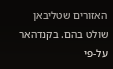האזורים שטליבאן שולט בהם. בקנדהאר על-פי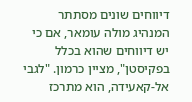דיווחים שונים מסתתר המנהיג מולה עומאר, אם כי יש דיווחים שהוא בכלל בפקיסטן", מציין כרמון. "לגבי אל-קאעידה, הוא מתרכז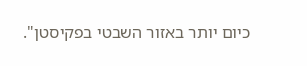כיום יותר באזור השבטי בפקיסטן".